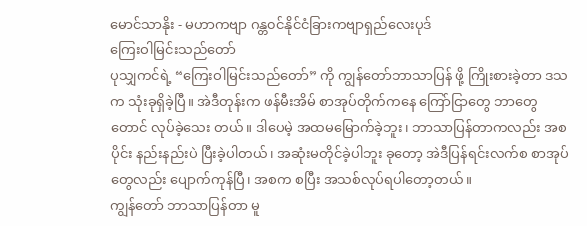မောင်သာနိုး - မဟာကဗျာ ဂန္တ၀င်နိုင်ငံခြားကဗျာရှည်လေးပုဒ်
ကြေးဝါမြင်းသည်တော်
ပုသျှကင်ရဲ့ “ကြေးဝါမြင်းသည်တော်” ကို ကျွန်တော်ဘာသာပြန် ဖို့ ကြိုးစားခဲ့တာ ဒသက သုံးခုရှိခဲ့ပြီ။ အဲဒီတုန်းက ဖန်မီးအိမ် စာအုပ်တိုက်ကနေ ကြော်ငြာတွေ ဘာတွေတောင် လုပ်ခဲ့သေး တယ်။ ဒါပေမဲ့ အထမမြောက်ခဲ့ဘူး၊ ဘာသာပြန်တာကလည်း အစပိုင်း နည်းနည်းပဲ ပြီးခဲ့ပါတယ်၊ အဆုံးမတိုင်ခဲ့ပါဘူး ခုတော့ အဲဒီပြန်ရင်းလက်စ စာအုပ်တွေလည်း ပျောက်ကုန်ပြီ၊ အစက စပြီး အသစ်လုပ်ရပါတော့တယ်။
ကျွန်တော် ဘာသာပြန်တာ မူ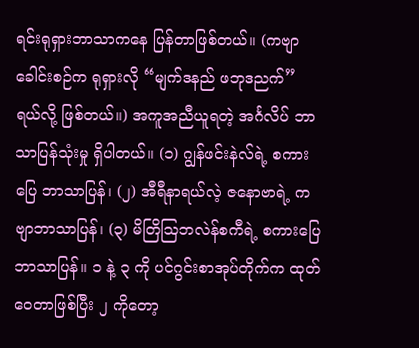ရင်းရုရှားဘာသာကနေ ပြန်တာဖြစ်တယ်။ (ကဗျာခေါင်းစဉ်က ရုရှားလို “မျက်ဒနည် ဖဘုဒညက်” ရယ်လို့ ဖြစ်တယ်။) အကူအညီယူရတဲ့ အင်္ဂလိပ် ဘာသာပြန်သုံးမှု ရှိပါတယ်။ (၁) ဂျွန်ဖင်းနဲလ်ရဲ့ စကားပြေ ဘာသာပြန်၊ (၂) အီရီနာရယ်လဲ့ ဇနောဗာရဲ့ ကဗျာဘာသာပြန်၊ (၃) မိတြိဩဘလဲန်စကီရဲ့ စကားပြေဘာသာပြန်။ ၁ နဲ့ ၃ ကို ပင်ဂွင်းစာအုပ်တိုက်က ထုတ်ဝေတာဖြစ်ပြီး ၂ ကိုတော့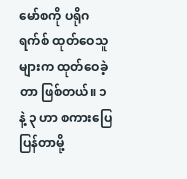မော်စကို ပရိုဂရက်စ် ထုတ်ဝေသူများက ထုတ်ဝေခဲ့တာ ဖြစ်တယ်။ ၁ နဲ့ ၃ ဟာ စကားပြေ ပြန်တာမို့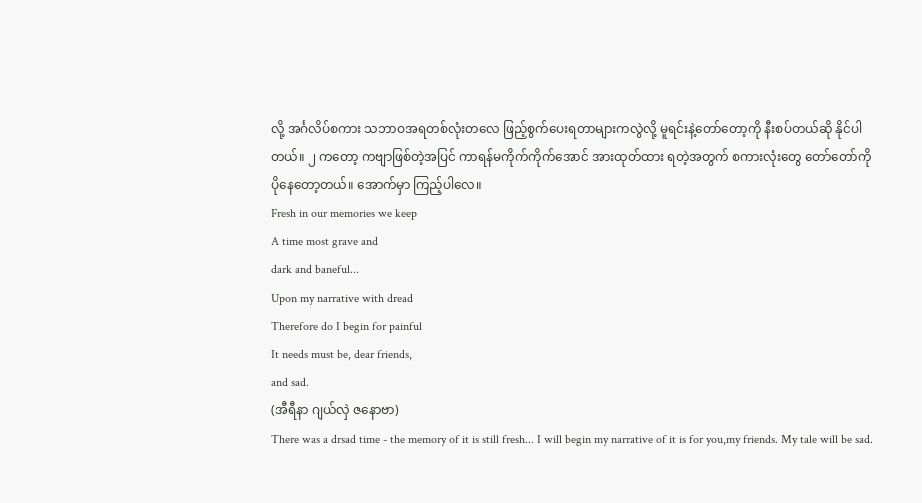လို့ အင်္ဂလိပ်စကား သဘာဝအရတစ်လုံးတလေ ဖြည့်စွက်ပေးရတာများကလွဲလို့ မူရင်းနဲ့တော်တော့ကို နီးစပ်တယ်ဆို နိုင်ပါတယ်။ ၂ ကတော့ ကဗျာဖြစ်တဲ့အပြင် ကာရန်မကိုက်ကိုက်အောင် အားထုတ်ထား ရတဲ့အတွက် စကားလုံးတွေ တော်တော်ကို ပိုနေတော့တယ်။ အောက်မှာ ကြည့်ပါလေ။
Fresh in our memories we keep
A time most grave and
dark and baneful...
Upon my narrative with dread
Therefore do I begin for painful
It needs must be, dear friends,
and sad.
(အီရီနာ ဂျယ်လှဲ ဇနောဗာ)
There was a drsad time - the memory of it is still fresh... I will begin my narrative of it is for you,my friends. My tale will be sad.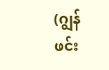(ဂျွန်ဖင်း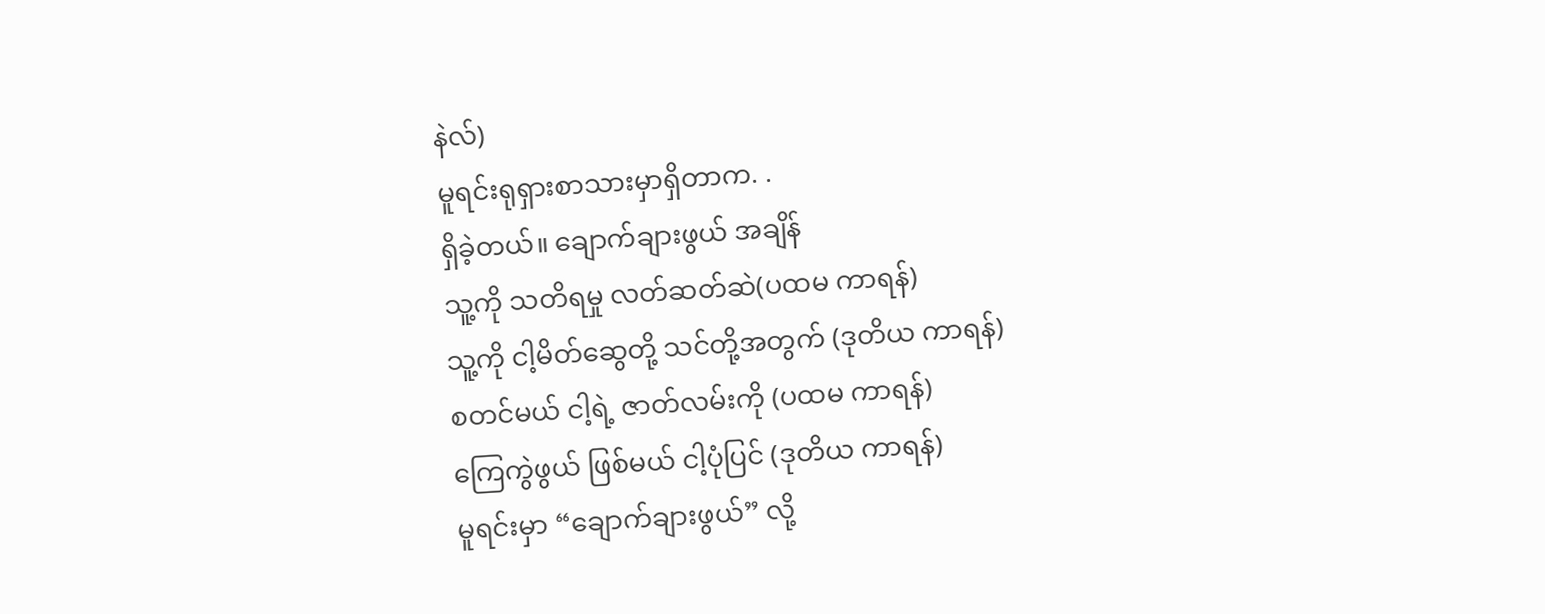နဲလ်)
မူရင်းရုရှားစာသားမှာရှိတာက. .
ရှိခဲ့တယ်။ ချောက်ချားဖွယ် အချိန်
သူ့ကို သတိရမှု လတ်ဆတ်ဆဲ(ပထမ ကာရန်)
သူ့ကို ငါ့မိတ်ဆွေတို့ သင်တို့အတွက် (ဒုတိယ ကာရန်)
စတင်မယ် ငါ့ရဲ့ ဇာတ်လမ်းကို (ပထမ ကာရန်)
ကြေကွဲဖွယ် ဖြစ်မယ် ငါ့ပုံပြင် (ဒုတိယ ကာရန်)
မူရင်းမှာ “ချောက်ချားဖွယ်” လို့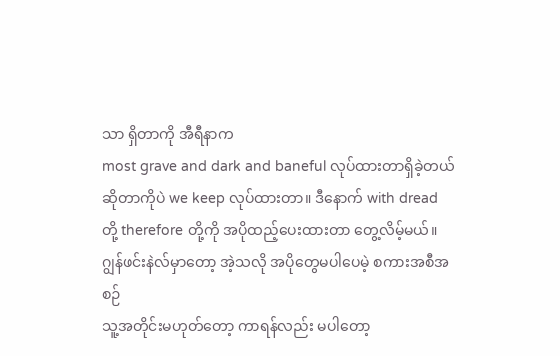သာ ရှိတာကို အီရီနာက
most grave and dark and baneful လုပ်ထားတာရှိခဲ့တယ်
ဆိုတာကိုပဲ we keep လုပ်ထားတာ။ ဒီနောက် with dread
တို့ therefore တို့ကို အပိုထည့်ပေးထားတာ တွေ့လိမ့်မယ်။
ဂျွန်ဖင်းနဲလ်မှာတော့ အဲ့သလို အပိုတွေမပါပေမဲ့ စကားအစီအစဉ်
သူ့အတိုင်းမဟုတ်တော့ ကာရန်လည်း မပါတော့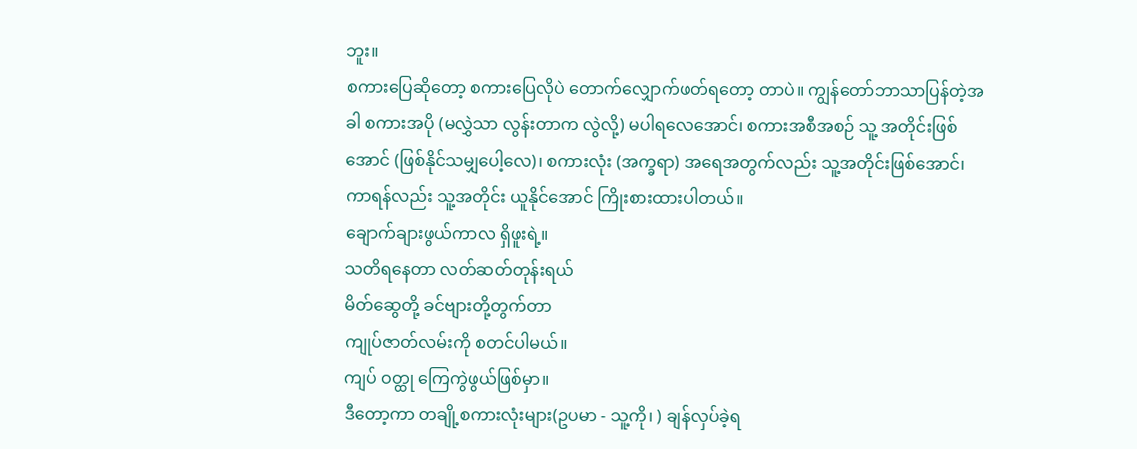ဘူး။
စကားပြေဆိုတော့ စကားပြေလိုပဲ တောက်လျှောက်ဖတ်ရတော့ တာပဲ။ ကျွန်တော်ဘာသာပြန်တဲ့အခါ စကားအပို (မလွှဲသာ လွန်းတာက လွဲလို့) မပါရလေအောင်၊ စကားအစီအစဉ် သူ့ အတိုင်းဖြစ်အောင် (ဖြစ်နိုင်သမျှပေါ့လေ)၊ စကားလုံး (အက္ခရာ) အရေအတွက်လည်း သူ့အတိုင်းဖြစ်အောင်၊ ကာရန်လည်း သူ့အတိုင်း ယူနိုင်အောင် ကြိုးစားထားပါတယ်။
ချောက်ချားဖွယ်ကာလ ရှိဖူးရဲ့။
သတိရနေတာ လတ်ဆတ်တုန်းရယ်
မိတ်ဆွေတို့ ခင်ဗျားတို့တွက်တာ
ကျုပ်ဇာတ်လမ်းကို စတင်ပါမယ်။
ကျပ် ဝတ္ထု ကြေကွဲဖွယ်ဖြစ်မှာ။
ဒီတော့ကာ တချို့စကားလုံးများ(ဥပမာ - သူ့ကို၊ ) ချန်လှပ်ခဲ့ရ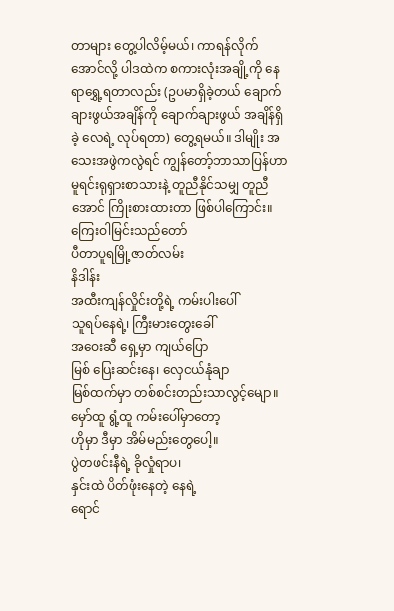တာများ တွေ့ပါလိမ့်မယ်၊ ကာရန်လိုက် အောင်လို့ ပါဒထဲက စကားလုံးအချို့ကို နေရာရွှေ့ရတာလည်း (ဥပမာရှိခဲ့တယ် ချောက်ချားဖွယ်အချိန်ကို ချောက်ချားဖွယ် အချိန်ရှိခဲ့ လေရဲ့ လုပ်ရတာ) တွေ့ရမယ်။ ဒါမျိုး အသေးအဖွဲကလွဲရင် ကျွန်တော့်ဘာသာပြန်ဟာ မူရင်းရုရှားစာသားနဲ့ တူညီနိုင်သမျှ တူညီအောင် ကြိုးစားထားတာ ဖြစ်ပါကြောင်း။
ကြေးဝါမြင်းသည်တော်
ပီတာပူရမြို့ဇာတ်လမ်း
နိဒါန်း
အထီးကျန်လှိုင်းတို့ရဲ့ ကမ်းပါးပေါ်
သူရပ်နေရဲ့၊ ကြီးမားတွေးခေါ်
အဝေးဆီ ရှေ့မှာ ကျယ်ပြော
မြစ် ပြေးဆင်းနေ၊ လှေငယ်နုံချာ
မြစ်ထက်မှာ တစ်စင်းတည်းသာလွင့်မျော။
မှော်ထူ ရွံ့ထူ ကမ်းပေါ်မှာတော့
ဟိုမှာ ဒီမှာ အိမ်မည်းတွေပေါ့။
ပွဲတဖင်းနီရဲ့ ခိုလှုံရာပ၊
နှင်းထဲ ပိတ်ဖုံးနေတဲ့ နေရဲ့
ရောင်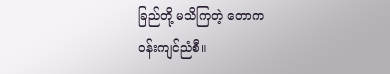ခြည်တို့ မသိကြတဲ့ တောက
ဝန်းကျင်ညံစီ။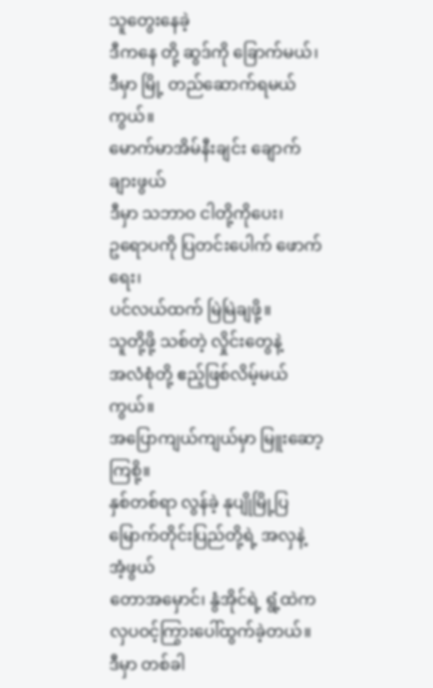သူတွေးနေခဲ့
ဒီကနေ တို့ ဆွဒ်ကို ခြောက်မယ်၊
ဒီမှာ မြို့ တည်ဆောက်ရမယ်ကွယ်။
မောက်မာအိမ်နီးချင်း ချောက်ချားဖွယ်
ဒီမှာ သဘာဝ ငါတို့ကိုပေး၊
ဥရောပကို ပြတင်းပေါက် ဖောက်ရေး၊
ပင်လယ်ထက် မြဲမြဲချဖို့။
သူတို့ဖို့ သစ်တဲ့ လှိုင်းတွေနဲ့
အလံစုံတို့ ဧည့်ဖြစ်လိမ့်မယ်ကွယ်။
အပြောကျယ်ကျယ်မှာ မြူးဆော့ကြစို့။
နှစ်တစ်ရာ လွန်ခဲ့ နုပျိုမြို့ပြ
မြောက်တိုင်းပြည်တို့ရဲ့ အလှနဲ့ အံ့ဖွယ်
တောအမှောင်၊ နွံအိုင်ရဲ့ ရွံ့ထဲက
လှပဝင့်ကြွားပေါ်ထွက်ခဲ့တယ်။
ဒီမှာ တစ်ခါ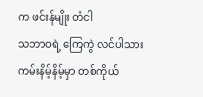က ဖင်းန်မျိုး တံငါ
သဘာဝရဲ့ ကြေကွဲ လင်ပါသား
ကမ်းနိမ့်နိမ့်မှာ တစ်ကိုယ်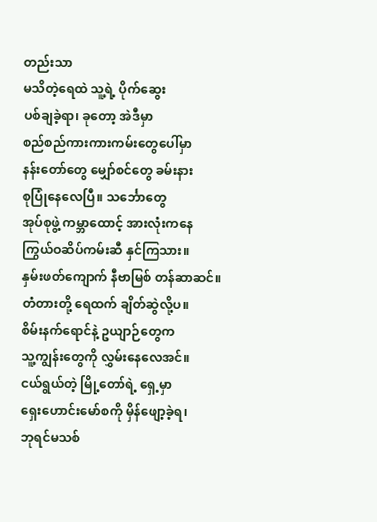တည်းသာ
မသိတဲ့ရေထဲ သူ့ရဲ့ ပိုက်ဆွေး
ပစ်ချခဲ့ရာ၊ ခုတော့ အဲဒီမှာ
စည်စည်ကားကားကမ်းတွေပေါ်မှာ
နန်းတော်တွေ မျှော်စင်တွေ ခမ်းနား
စုပြုံနေလေပြီ။ သင်္ဘောတွေ
အုပ်စုဖွဲ့ ကမ္ဘာထောင့် အားလုံးကနေ
ကြွယ်ဝဆိပ်ကမ်းဆီ နှင်ကြသား။
နှမ်းဖတ်ကျောက် နီဗာမြစ် တန်ဆာဆင်။
တံတားတို့ ရေထက် ချိတ်ဆွဲလို့ပ။
စိမ်းနက်ရောင်နဲ့ ဥယျာဉ်တွေက
သူ့ကျွန်းတွေကို လွှမ်းနေလေအင်။
ငယ်ရွယ်တဲ့ မြို့တော်ရဲ့ ရှေ့မှာ
ရှေးဟောင်းမော်စကို မှိန်ဖျော့ခဲ့ရ၊
ဘုရင်မသစ်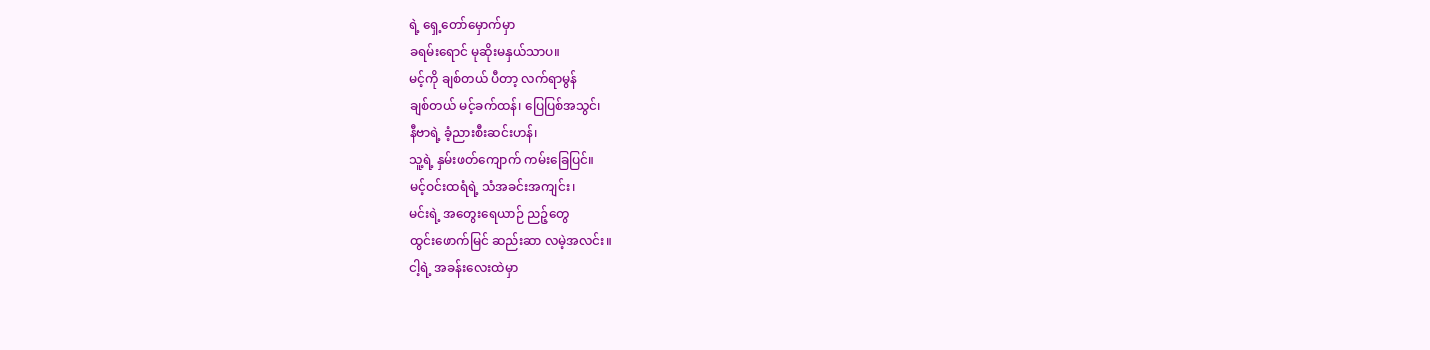ရဲ့ ရှေ့တော်မှောက်မှာ
ခရမ်းရောင် မုဆိုးမနှယ်သာပ။
မင့်ကို ချစ်တယ် ပီတာ့ လက်ရာမွန်
ချစ်တယ် မင့်ခက်ထန်၊ ပြေပြစ်အသွင်၊
နီဗာရဲ့ ခံ့ညားစီးဆင်းဟန်၊
သူ့ရဲ့ နှမ်းဖတ်ကျောက် ကမ်းခြေပြင်။
မင့်ဝင်းထရံရဲ့ သံအခင်းအကျင်း၊
မင်းရဲ့ အတွေးရေယာဉ် ညဉ့်တွေ
ထွင်းဖောက်မြင် ဆည်းဆာ လမဲ့အလင်း။
ငါ့ရဲ့ အခန်းလေးထဲမှာ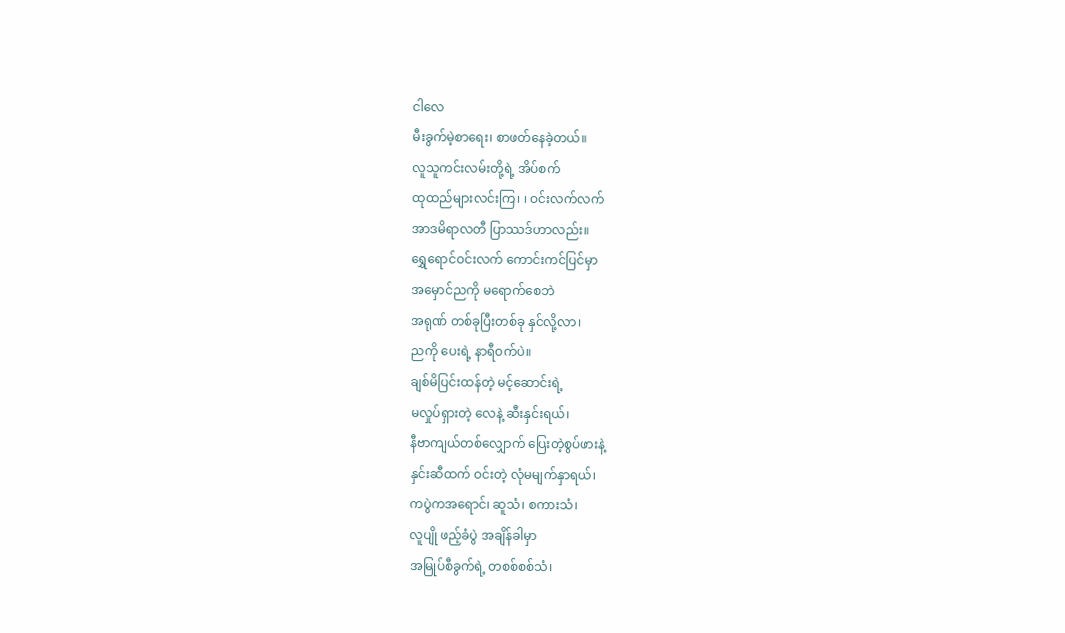ငါလေ
မီးခွက်မဲ့စာရေး၊ စာဖတ်နေခဲ့တယ်။
လူသူကင်းလမ်းတို့ရဲ့ အိပ်စက်
ထုထည်များလင်းကြ၊ ၊ ဝင်းလက်လက်
အာဒမိရာလတီ ပြာဿဒ်ဟာလည်း။
ရွှေရောင်ဝင်းလက် ကောင်းကင်ပြင်မှာ
အမှောင်ညကို မရောက်စေဘဲ
အရုဏ် တစ်ခုပြီးတစ်ခု နှင်လို့လာ၊
ညကို ပေးရဲ့ နာရီဝက်ပဲ။
ချစ်မိပြင်းထန်တဲ့ မင့်ဆောင်းရဲ့
မလှုပ်ရှားတဲ့ လေနဲ့ ဆီးနှင်းရယ်၊
နီဗာကျယ်တစ်လျှောက် ပြေးတဲ့စွပ်ဖားနဲ့
နှင်းဆီထက် ဝင်းတဲ့ လုံမမျက်နှာရယ်၊
ကပွဲကအရောင်၊ ဆူသံ၊ စကားသံ၊
လူပျို ဖည့်ခံပွဲ အချိန်ခါမှာ
အမြုပ်စီခွက်ရဲ့ တစစ်စစ်သံ၊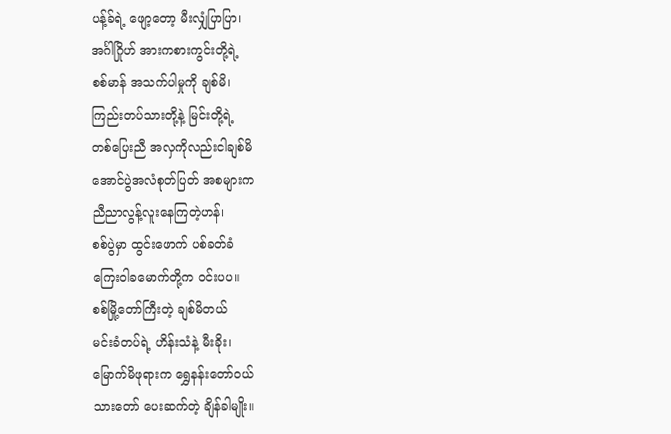ပန့်ခ်ရဲ့ ဖျော့တော့ မီးလျှံပြာပြာ၊
အင်္ဂါဂြိုဟ် အားကစားကွင်းတို့ရဲ့
စစ်မာန် အသက်ပါမှုကို ချစ်မိ၊
ကြည်းတပ်သားတို့နဲ့ မြင်းတို့ရဲ့
တစ်ပြေးညီ အလှကိုလည်းငါချစ်မိ
အောင်ပွဲအလံစုတ်ပြတ် အစများက
ညီညာလွန့်လူးနေကြတဲ့ဟန်၊
စစ်ပွဲမှာ ထွင်းဖောက် ပစ်ခတ်ခံ
ကြေးဝါခမောက်တို့က ဝင်းပပ။
စစ်မြို့တော်ကြီးတဲ့ ချစ်မိတယ်
မင်းခံတပ်ရဲ့ ဟိန်းသံနဲ့ မီးခိုး၊
မြောက်မိဖုရားက ရွှေနန်းတော်ဝယ်
သားတော် ပေးဆက်တဲ့ ချိန်ခါမျိုး။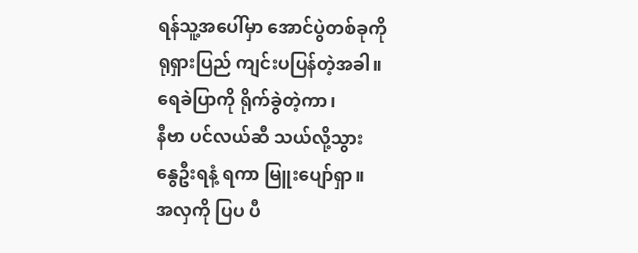ရန်သူ့အပေါ်မှာ အောင်ပွဲတစ်ခုကို
ရုရှားပြည် ကျင်းပပြန်တဲ့အခါ။
ရေခဲပြာကို ရိုက်ခွဲတဲ့ကာ၊
နီဗာ ပင်လယ်ဆီ သယ်လို့သွား
နွေဦးရနံ့ ရကာ မြူးပျော်ရှာ။
အလှကို ပြပ ပီ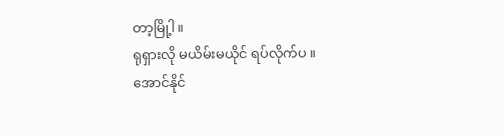တာ့မြို့ါ။
ရုရှားလို မယိမ်းမယိုင် ရပ်လိုက်ပ ။
အောင်နိုင်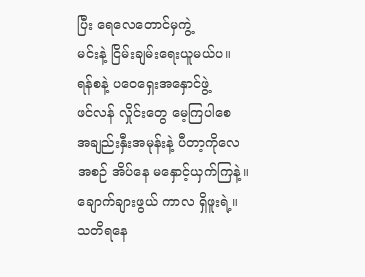ပြီး ရေလေတောင်မှကွဲ့
မင်းနဲ့ ငြိမ်းချမ်းရေးယူမယ်ပ။
ရန်စနဲ့ ပဝေရှေးအနှောင်ဖွဲ့
ဖင်လန် လှိုင်းတွေ မေ့ကြပါစေ
အချည်းနှီးအမုန်းနဲ့ ပီတာ့ကိုလေ
အစဉ် အိပ်နေ မနှောင့်ယှက်ကြနဲ့။
ချောက်ချားဖွယ် ကာလ ရှိဖူးရဲ့။
သတိရနေ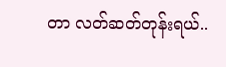တာ လတ်ဆတ်တုန်းရယ်..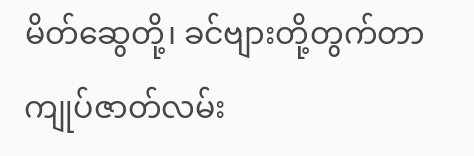မိတ်ဆွေတို့၊ ခင်ဗျားတို့တွက်တာ
ကျုပ်ဇာတ်လမ်း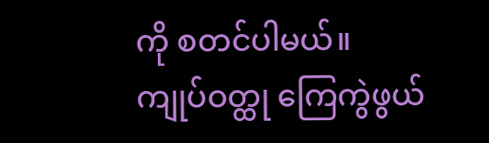ကို စတင်ပါမယ်။
ကျုပ်ဝတ္ထု ကြေကွဲဖွယ်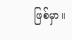ဖြစ်မှာ။